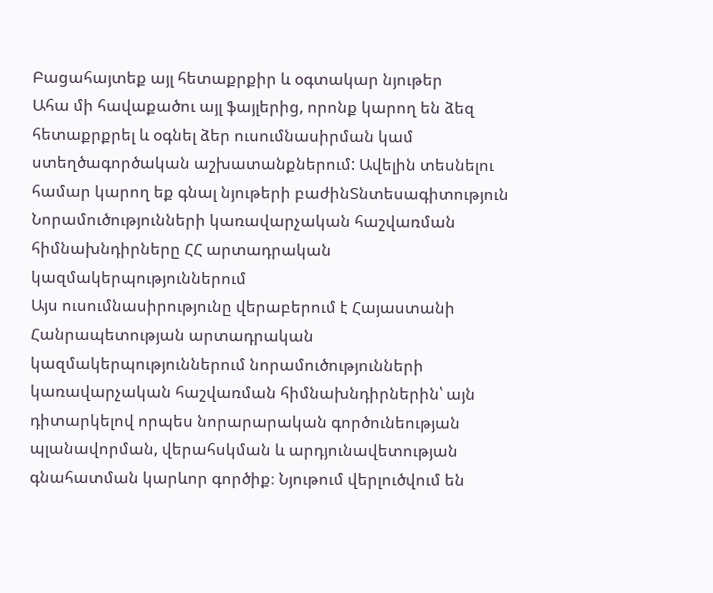Բացահայտեք այլ հետաքրքիր և օգտակար նյութեր
Ահա մի հավաքածու այլ ֆայլերից, որոնք կարող են ձեզ հետաքրքրել և օգնել ձեր ուսումնասիրման կամ ստեղծագործական աշխատանքներում: Ավելին տեսնելու համար կարող եք գնալ նյութերի բաժինՏնտեսագիտություն
Նորամուծությունների կառավարչական հաշվառման հիմնախնդիրները ՀՀ արտադրական կազմակերպություններում
Այս ուսումնասիրությունը վերաբերում է Հայաստանի Հանրապետության արտադրական կազմակերպություններում նորամուծությունների կառավարչական հաշվառման հիմնախնդիրներին՝ այն դիտարկելով որպես նորարարական գործունեության պլանավորման, վերահսկման և արդյունավետության գնահատման կարևոր գործիք։ Նյութում վերլուծվում են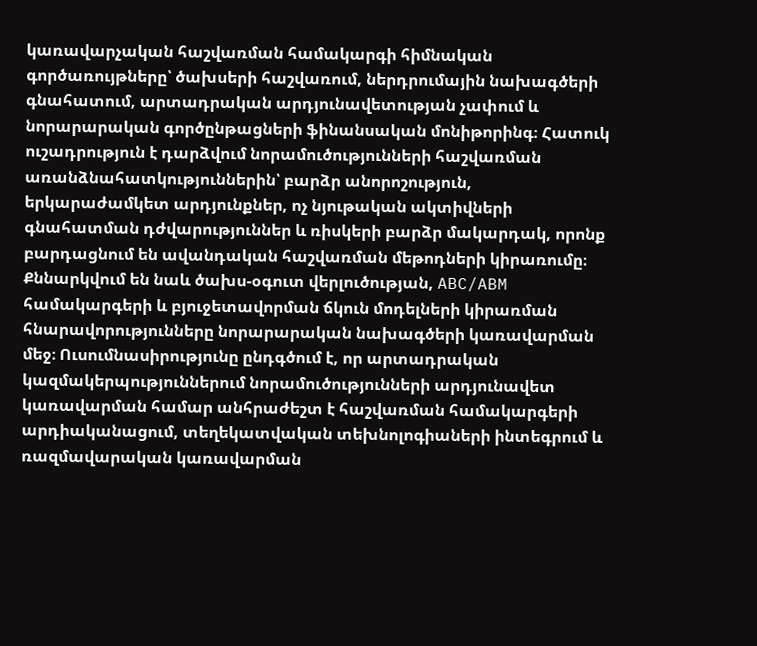կառավարչական հաշվառման համակարգի հիմնական գործառույթները՝ ծախսերի հաշվառում, ներդրումային նախագծերի գնահատում, արտադրական արդյունավետության չափում և նորարարական գործընթացների ֆինանսական մոնիթորինգ։ Հատուկ ուշադրություն է դարձվում նորամուծությունների հաշվառման առանձնահատկություններին՝ բարձր անորոշություն, երկարաժամկետ արդյունքներ, ոչ նյութական ակտիվների գնահատման դժվարություններ և ռիսկերի բարձր մակարդակ, որոնք բարդացնում են ավանդական հաշվառման մեթոդների կիրառումը։ Քննարկվում են նաև ծախս-օգուտ վերլուծության, ABC/ABM համակարգերի և բյուջետավորման ճկուն մոդելների կիրառման հնարավորությունները նորարարական նախագծերի կառավարման մեջ։ Ուսումնասիրությունը ընդգծում է, որ արտադրական կազմակերպություններում նորամուծությունների արդյունավետ կառավարման համար անհրաժեշտ է հաշվառման համակարգերի արդիականացում, տեղեկատվական տեխնոլոգիաների ինտեգրում և ռազմավարական կառավարման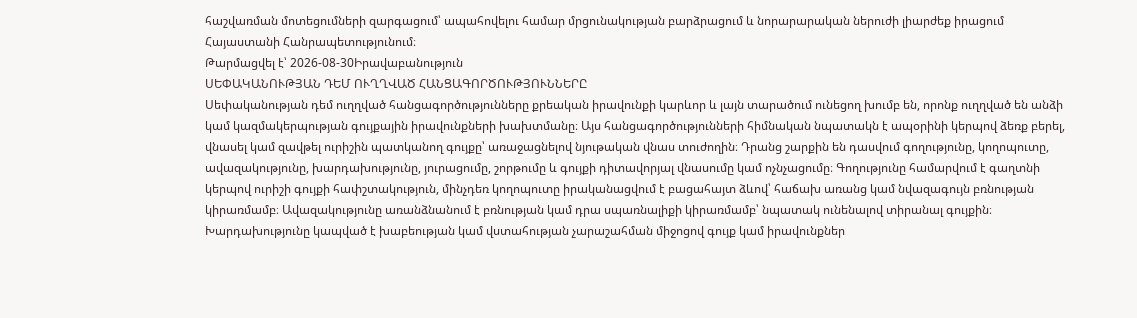հաշվառման մոտեցումների զարգացում՝ ապահովելու համար մրցունակության բարձրացում և նորարարական ներուժի լիարժեք իրացում Հայաստանի Հանրապետությունում։
Թարմացվել է՝ 2026-08-30Իրավաբանություն
ՍԵՓԱԿԱՆՈՒԹՅԱՆ ԴԵՄ ՈՒՂՂՎԱԾ ՀԱՆՑԱԳՈՐԾՈՒԹՅՈՒՆՆԵՐԸ
Սեփականության դեմ ուղղված հանցագործությունները քրեական իրավունքի կարևոր և լայն տարածում ունեցող խումբ են, որոնք ուղղված են անձի կամ կազմակերպության գույքային իրավունքների խախտմանը։ Այս հանցագործությունների հիմնական նպատակն է ապօրինի կերպով ձեռք բերել, վնասել կամ զավթել ուրիշին պատկանող գույքը՝ առաջացնելով նյութական վնաս տուժողին։ Դրանց շարքին են դասվում գողությունը, կողոպուտը, ավազակությունը, խարդախությունը, յուրացումը, շորթումը և գույքի դիտավորյալ վնասումը կամ ոչնչացումը։ Գողությունը համարվում է գաղտնի կերպով ուրիշի գույքի հափշտակություն, մինչդեռ կողոպուտը իրականացվում է բացահայտ ձևով՝ հաճախ առանց կամ նվազագույն բռնության կիրառմամբ։ Ավազակությունը առանձնանում է բռնության կամ դրա սպառնալիքի կիրառմամբ՝ նպատակ ունենալով տիրանալ գույքին։ Խարդախությունը կապված է խաբեության կամ վստահության չարաշահման միջոցով գույք կամ իրավունքներ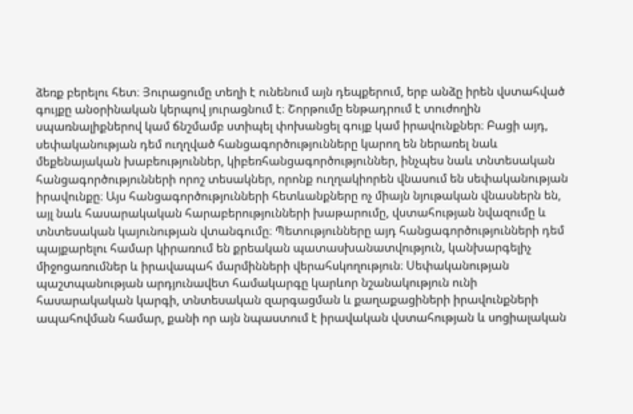ձեռք բերելու հետ։ Յուրացումը տեղի է ունենում այն դեպքերում, երբ անձը իրեն վստահված գույքը անօրինական կերպով յուրացնում է։ Շորթումը ենթադրում է տուժողին սպառնալիքներով կամ ճնշմամբ ստիպել փոխանցել գույք կամ իրավունքներ։ Բացի այդ, սեփականության դեմ ուղղված հանցագործությունները կարող են ներառել նաև մեքենայական խաբեություններ, կիբեռհանցագործություններ, ինչպես նաև տնտեսական հանցագործությունների որոշ տեսակներ, որոնք ուղղակիորեն վնասում են սեփականության իրավունքը։ Այս հանցագործությունների հետևանքները ոչ միայն նյութական վնասներն են, այլ նաև հասարակական հարաբերությունների խաթարումը, վստահության նվազումը և տնտեսական կայունության վտանգումը։ Պետությունները այդ հանցագործությունների դեմ պայքարելու համար կիրառում են քրեական պատասխանատվություն, կանխարգելիչ միջոցառումներ և իրավապահ մարմինների վերահսկողություն։ Սեփականության պաշտպանության արդյունավետ համակարգը կարևոր նշանակություն ունի հասարակական կարգի, տնտեսական զարգացման և քաղաքացիների իրավունքների ապահովման համար, քանի որ այն նպաստում է իրավական վստահության և սոցիալական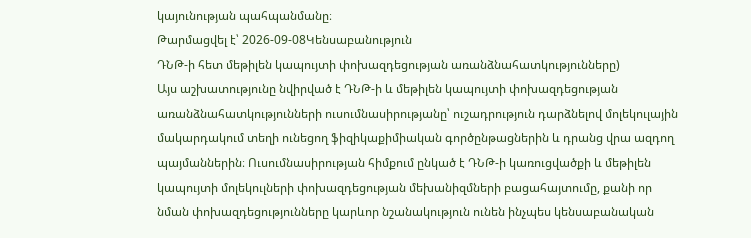կայունության պահպանմանը։
Թարմացվել է՝ 2026-09-08Կենսաբանություն
ԴՆԹ-ի հետ մեթիլեն կապույտի փոխազդեցության առանձնահատկությունները)
Այս աշխատությունը նվիրված է ԴՆԹ-ի և մեթիլեն կապույտի փոխազդեցության առանձնահատկությունների ուսումնասիրությանը՝ ուշադրություն դարձնելով մոլեկուլային մակարդակում տեղի ունեցող ֆիզիկաքիմիական գործընթացներին և դրանց վրա ազդող պայմաններին։ Ուսումնասիրության հիմքում ընկած է ԴՆԹ-ի կառուցվածքի և մեթիլեն կապույտի մոլեկուլների փոխազդեցության մեխանիզմների բացահայտումը, քանի որ նման փոխազդեցությունները կարևոր նշանակություն ունեն ինչպես կենսաբանական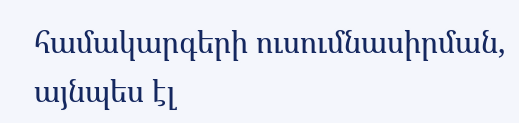համակարգերի ուսումնասիրման, այնպես էլ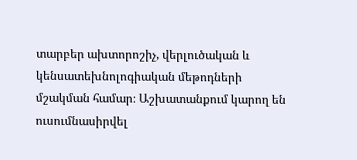տարբեր ախտորոշիչ, վերլուծական և կենսատեխնոլոգիական մեթոդների մշակման համար։ Աշխատանքում կարող են ուսումնասիրվել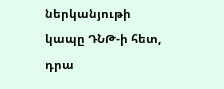ներկանյութի կապը ԴՆԹ-ի հետ, դրա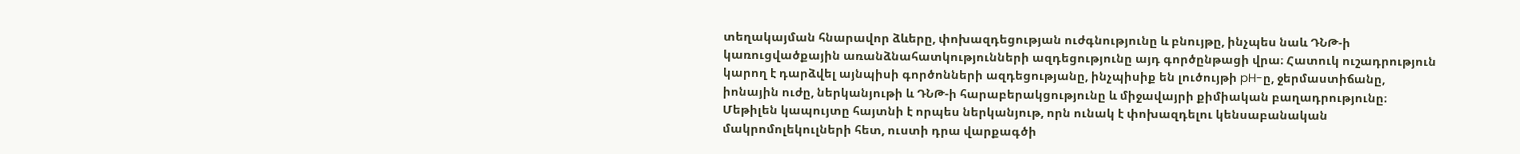տեղակայման հնարավոր ձևերը, փոխազդեցության ուժգնությունը և բնույթը, ինչպես նաև ԴՆԹ-ի կառուցվածքային առանձնահատկությունների ազդեցությունը այդ գործընթացի վրա։ Հատուկ ուշադրություն կարող է դարձվել այնպիսի գործոնների ազդեցությանը, ինչպիսիք են լուծույթի pH-ը, ջերմաստիճանը, իոնային ուժը, ներկանյութի և ԴՆԹ-ի հարաբերակցությունը և միջավայրի քիմիական բաղադրությունը։ Մեթիլեն կապույտը հայտնի է որպես ներկանյութ, որն ունակ է փոխազդելու կենսաբանական մակրոմոլեկուլների հետ, ուստի դրա վարքագծի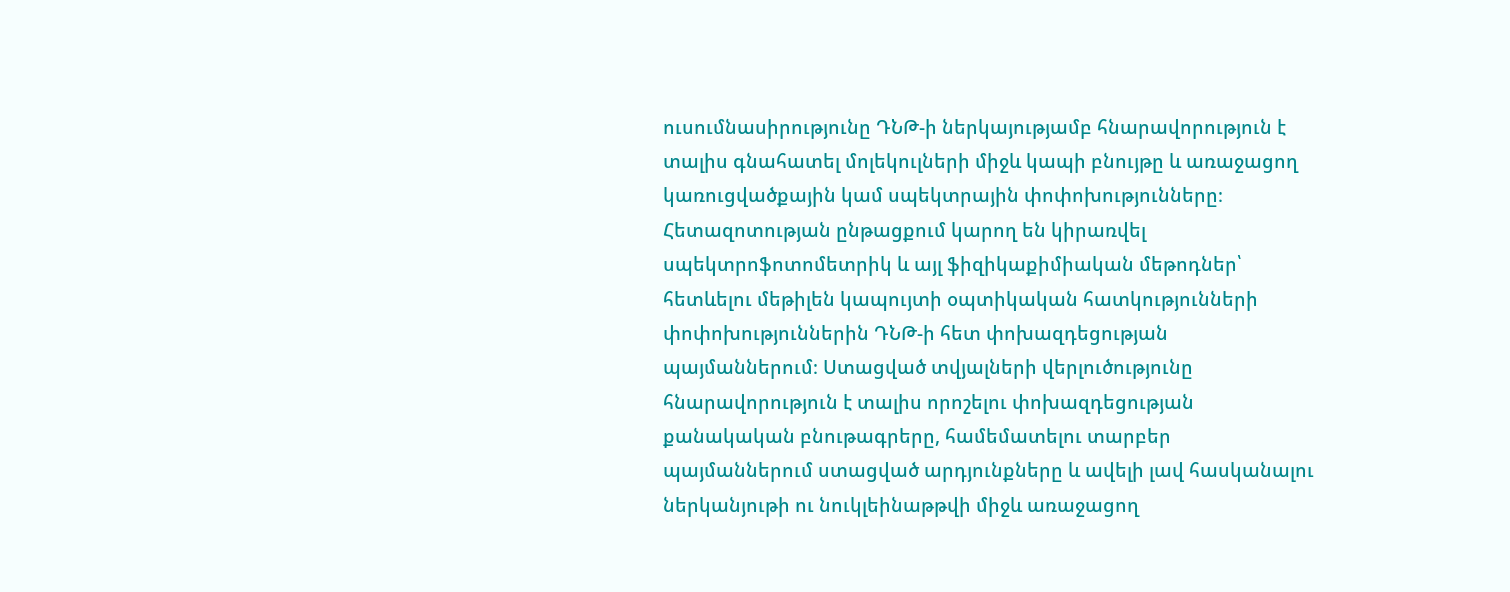ուսումնասիրությունը ԴՆԹ-ի ներկայությամբ հնարավորություն է տալիս գնահատել մոլեկուլների միջև կապի բնույթը և առաջացող կառուցվածքային կամ սպեկտրային փոփոխությունները։ Հետազոտության ընթացքում կարող են կիրառվել սպեկտրոֆոտոմետրիկ և այլ ֆիզիկաքիմիական մեթոդներ՝ հետևելու մեթիլեն կապույտի օպտիկական հատկությունների փոփոխություններին ԴՆԹ-ի հետ փոխազդեցության պայմաններում։ Ստացված տվյալների վերլուծությունը հնարավորություն է տալիս որոշելու փոխազդեցության քանակական բնութագրերը, համեմատելու տարբեր պայմաններում ստացված արդյունքները և ավելի լավ հասկանալու ներկանյութի ու նուկլեինաթթվի միջև առաջացող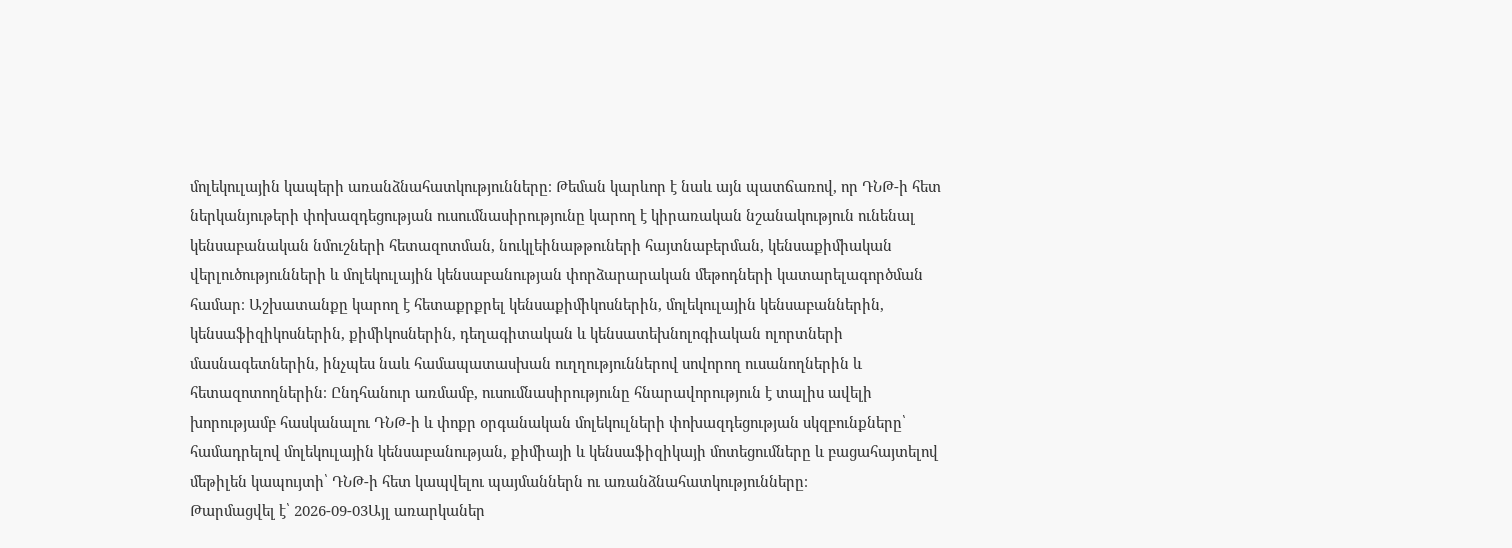մոլեկուլային կապերի առանձնահատկությունները։ Թեման կարևոր է նաև այն պատճառով, որ ԴՆԹ-ի հետ ներկանյութերի փոխազդեցության ուսումնասիրությունը կարող է կիրառական նշանակություն ունենալ կենսաբանական նմուշների հետազոտման, նուկլեինաթթուների հայտնաբերման, կենսաքիմիական վերլուծությունների և մոլեկուլային կենսաբանության փորձարարական մեթոդների կատարելագործման համար։ Աշխատանքը կարող է հետաքրքրել կենսաքիմիկոսներին, մոլեկուլային կենսաբաններին, կենսաֆիզիկոսներին, քիմիկոսներին, դեղագիտական և կենսատեխնոլոգիական ոլորտների մասնագետներին, ինչպես նաև համապատասխան ուղղություններով սովորող ուսանողներին և հետազոտողներին։ Ընդհանուր առմամբ, ուսումնասիրությունը հնարավորություն է տալիս ավելի խորությամբ հասկանալու ԴՆԹ-ի և փոքր օրգանական մոլեկուլների փոխազդեցության սկզբունքները՝ համադրելով մոլեկուլային կենսաբանության, քիմիայի և կենսաֆիզիկայի մոտեցումները և բացահայտելով մեթիլեն կապույտի՝ ԴՆԹ-ի հետ կապվելու պայմաններն ու առանձնահատկությունները։
Թարմացվել է՝ 2026-09-03Այլ առարկաներ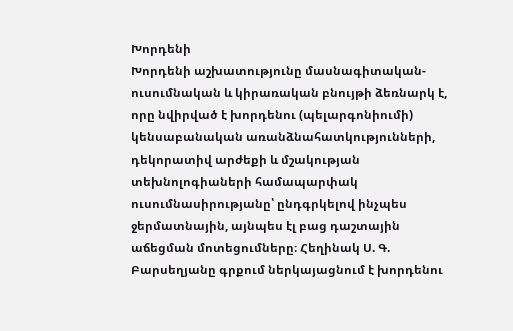Խորդենի
Խորդենի աշխատությունը մասնագիտական-ուսումնական և կիրառական բնույթի ձեռնարկ է, որը նվիրված է խորդենու (պելարգոնիումի) կենսաբանական առանձնահատկությունների, դեկորատիվ արժեքի և մշակության տեխնոլոգիաների համապարփակ ուսումնասիրությանը՝ ընդգրկելով ինչպես ջերմատնային, այնպես էլ բաց դաշտային աճեցման մոտեցումները։ Հեղինակ Ս. Գ. Բարսեղյանը գրքում ներկայացնում է խորդենու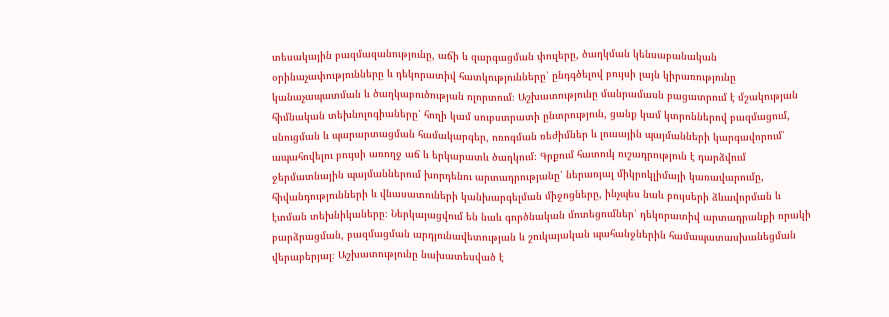տեսակային բազմազանությունը, աճի և զարգացման փուլերը, ծաղկման կենսաբանական օրինաչափությունները և դեկորատիվ հատկությունները՝ ընդգծելով բույսի լայն կիրառությունը կանաչապատման և ծաղկաբուծության ոլորտում։ Աշխատությունը մանրամասն բացատրում է մշակության հիմնական տեխնոլոգիաները՝ հողի կամ սուբստրատի ընտրություն, ցանք կամ կտրոններով բազմացում, սնուցման և պարարտացման համակարգեր, ոռոգման ռեժիմներ և լուսային պայմանների կարգավորում՝ ապահովելու բույսի առողջ աճ և երկարատև ծաղկում։ Գրքում հատուկ ուշադրություն է դարձվում ջերմատնային պայմաններում խորդենու արտադրությանը՝ ներառյալ միկրոկլիմայի կառավարումը, հիվանդությունների և վնասատուների կանխարգելման միջոցները, ինչպես նաև բույսերի ձևավորման և էտման տեխնիկաները։ Ներկայացվում են նաև գործնական մոտեցումներ՝ դեկորատիվ արտադրանքի որակի բարձրացման, բազմացման արդյունավետության և շուկայական պահանջներին համապատասխանեցման վերաբերյալ։ Աշխատությունը նախատեսված է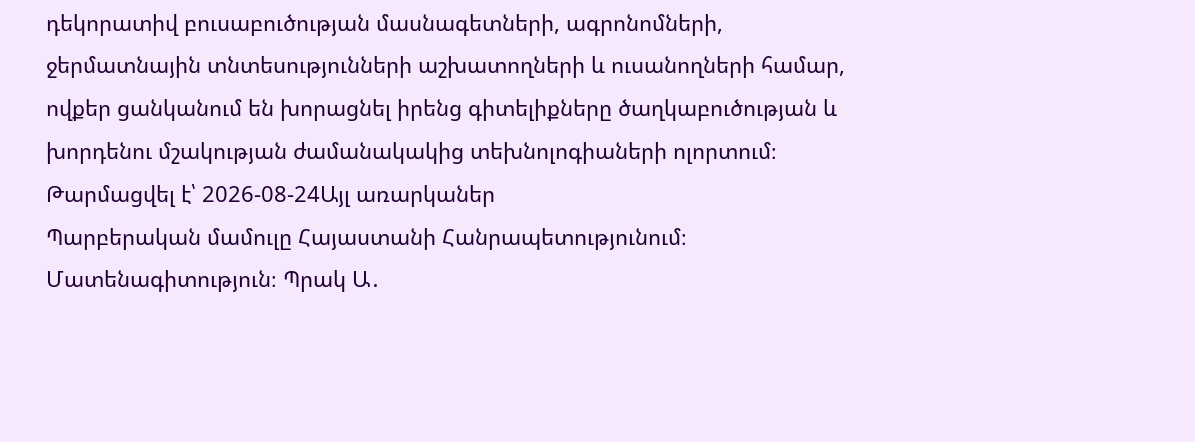դեկորատիվ բուսաբուծության մասնագետների, ագրոնոմների, ջերմատնային տնտեսությունների աշխատողների և ուսանողների համար, ովքեր ցանկանում են խորացնել իրենց գիտելիքները ծաղկաբուծության և խորդենու մշակության ժամանակակից տեխնոլոգիաների ոլորտում։
Թարմացվել է՝ 2026-08-24Այլ առարկաներ
Պարբերական մամուլը Հայաստանի Հանրապետությունում։ Մատենագիտություն։ Պրակ Ա․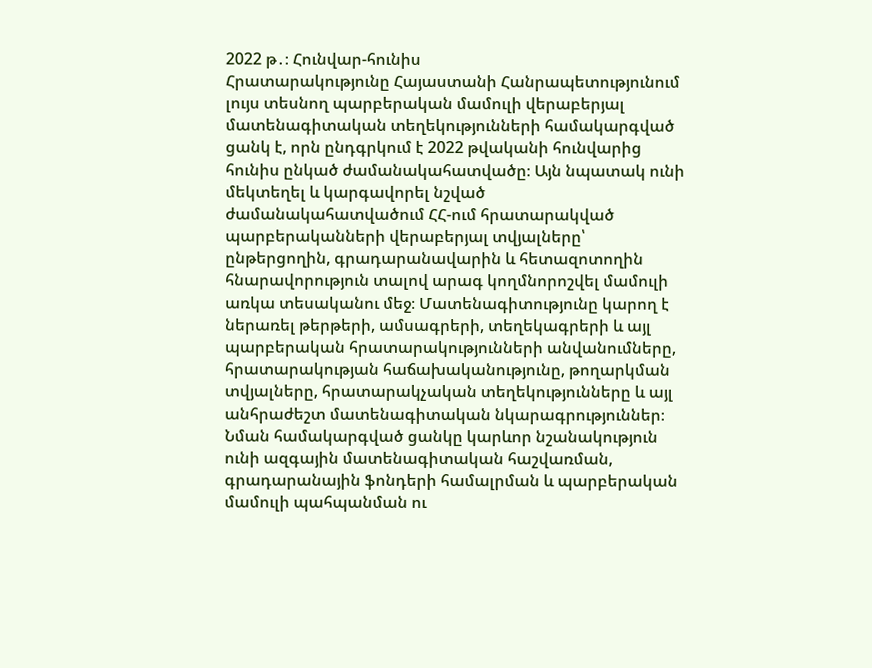2022 թ․։ Հունվար-հունիս
Հրատարակությունը Հայաստանի Հանրապետությունում լույս տեսնող պարբերական մամուլի վերաբերյալ մատենագիտական տեղեկությունների համակարգված ցանկ է, որն ընդգրկում է 2022 թվականի հունվարից հունիս ընկած ժամանակահատվածը։ Այն նպատակ ունի մեկտեղել և կարգավորել նշված ժամանակահատվածում ՀՀ-ում հրատարակված պարբերականների վերաբերյալ տվյալները՝ ընթերցողին, գրադարանավարին և հետազոտողին հնարավորություն տալով արագ կողմնորոշվել մամուլի առկա տեսականու մեջ։ Մատենագիտությունը կարող է ներառել թերթերի, ամսագրերի, տեղեկագրերի և այլ պարբերական հրատարակությունների անվանումները, հրատարակության հաճախականությունը, թողարկման տվյալները, հրատարակչական տեղեկությունները և այլ անհրաժեշտ մատենագիտական նկարագրություններ։ Նման համակարգված ցանկը կարևոր նշանակություն ունի ազգային մատենագիտական հաշվառման, գրադարանային ֆոնդերի համալրման և պարբերական մամուլի պահպանման ու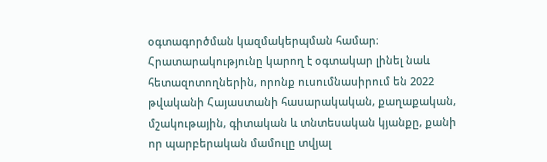օգտագործման կազմակերպման համար։ Հրատարակությունը կարող է օգտակար լինել նաև հետազոտողներին, որոնք ուսումնասիրում են 2022 թվականի Հայաստանի հասարակական, քաղաքական, մշակութային, գիտական և տնտեսական կյանքը, քանի որ պարբերական մամուլը տվյալ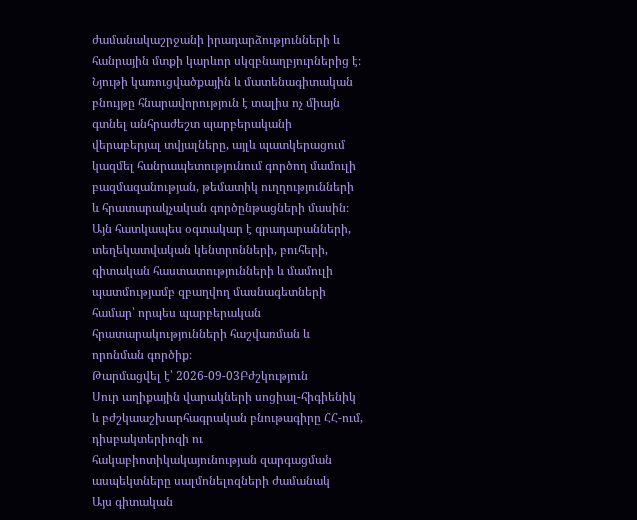ժամանակաշրջանի իրադարձությունների և հանրային մտքի կարևոր սկզբնաղբյուրներից է։ Նյութի կառուցվածքային և մատենագիտական բնույթը հնարավորություն է տալիս ոչ միայն գտնել անհրաժեշտ պարբերականի վերաբերյալ տվյալները, այլև պատկերացում կազմել հանրապետությունում գործող մամուլի բազմազանության, թեմատիկ ուղղությունների և հրատարակչական գործընթացների մասին։ Այն հատկապես օգտակար է գրադարանների, տեղեկատվական կենտրոնների, բուհերի, գիտական հաստատությունների և մամուլի պատմությամբ զբաղվող մասնագետների համար՝ որպես պարբերական հրատարակությունների հաշվառման և որոնման գործիք։
Թարմացվել է՝ 2026-09-03Բժշկություն
Սուր աղիքային վարակների սոցիալ-հիգիենիկ և բժշկաաշխարհագրական բնութագիրը ՀՀ-ում, դիսբակտերիոզի ու հակաբիոտիկակայունության զարգացման ասպեկտները սալմոնելոզների ժամանակ
Այս գիտական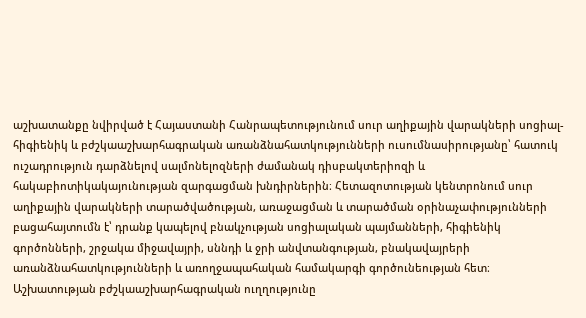աշխատանքը նվիրված է Հայաստանի Հանրապետությունում սուր աղիքային վարակների սոցիալ-հիգիենիկ և բժշկաաշխարհագրական առանձնահատկությունների ուսումնասիրությանը՝ հատուկ ուշադրություն դարձնելով սալմոնելոզների ժամանակ դիսբակտերիոզի և հակաբիոտիկակայունության զարգացման խնդիրներին։ Հետազոտության կենտրոնում սուր աղիքային վարակների տարածվածության, առաջացման և տարածման օրինաչափությունների բացահայտումն է՝ դրանք կապելով բնակչության սոցիալական պայմանների, հիգիենիկ գործոնների, շրջակա միջավայրի, սննդի և ջրի անվտանգության, բնակավայրերի առանձնահատկությունների և առողջապահական համակարգի գործունեության հետ։ Աշխատության բժշկաաշխարհագրական ուղղությունը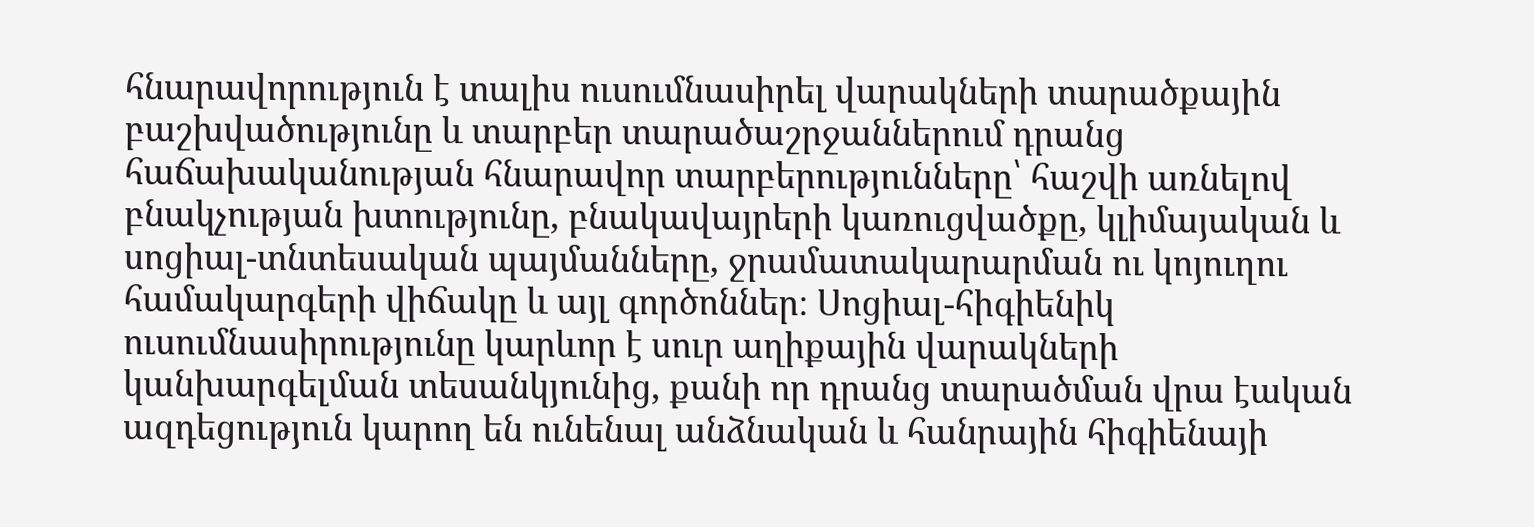հնարավորություն է տալիս ուսումնասիրել վարակների տարածքային բաշխվածությունը և տարբեր տարածաշրջաններում դրանց հաճախականության հնարավոր տարբերությունները՝ հաշվի առնելով բնակչության խտությունը, բնակավայրերի կառուցվածքը, կլիմայական և սոցիալ-տնտեսական պայմանները, ջրամատակարարման ու կոյուղու համակարգերի վիճակը և այլ գործոններ։ Սոցիալ-հիգիենիկ ուսումնասիրությունը կարևոր է սուր աղիքային վարակների կանխարգելման տեսանկյունից, քանի որ դրանց տարածման վրա էական ազդեցություն կարող են ունենալ անձնական և հանրային հիգիենայի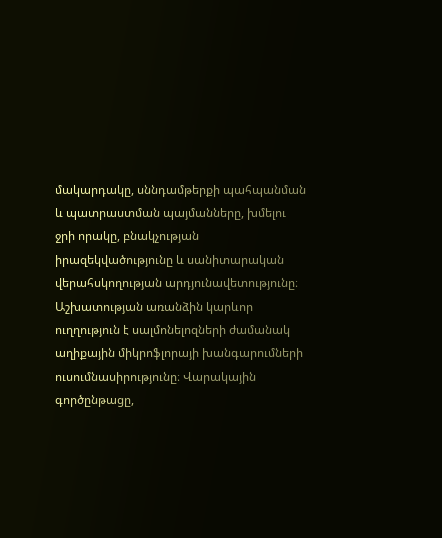մակարդակը, սննդամթերքի պահպանման և պատրաստման պայմանները, խմելու ջրի որակը, բնակչության իրազեկվածությունը և սանիտարական վերահսկողության արդյունավետությունը։ Աշխատության առանձին կարևոր ուղղություն է սալմոնելոզների ժամանակ աղիքային միկրոֆլորայի խանգարումների ուսումնասիրությունը։ Վարակային գործընթացը,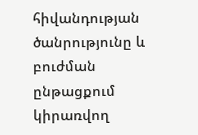հիվանդության ծանրությունը և բուժման ընթացքում կիրառվող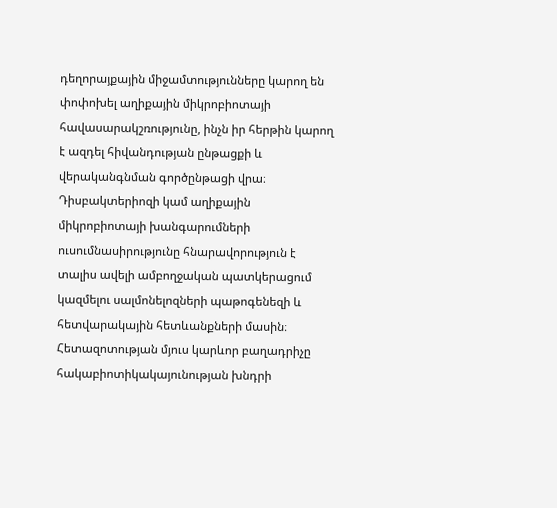դեղորայքային միջամտությունները կարող են փոփոխել աղիքային միկրոբիոտայի հավասարակշռությունը, ինչն իր հերթին կարող է ազդել հիվանդության ընթացքի և վերականգնման գործընթացի վրա։ Դիսբակտերիոզի կամ աղիքային միկրոբիոտայի խանգարումների ուսումնասիրությունը հնարավորություն է տալիս ավելի ամբողջական պատկերացում կազմելու սալմոնելոզների պաթոգենեզի և հետվարակային հետևանքների մասին։ Հետազոտության մյուս կարևոր բաղադրիչը հակաբիոտիկակայունության խնդրի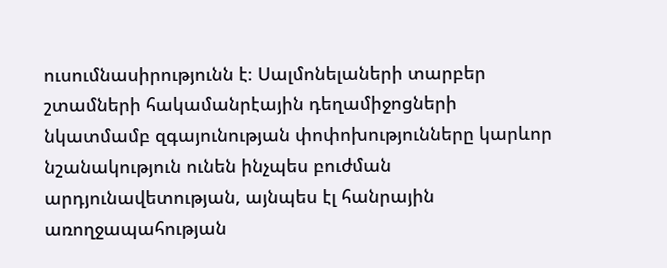ուսումնասիրությունն է։ Սալմոնելաների տարբեր շտամների հակամանրէային դեղամիջոցների նկատմամբ զգայունության փոփոխությունները կարևոր նշանակություն ունեն ինչպես բուժման արդյունավետության, այնպես էլ հանրային առողջապահության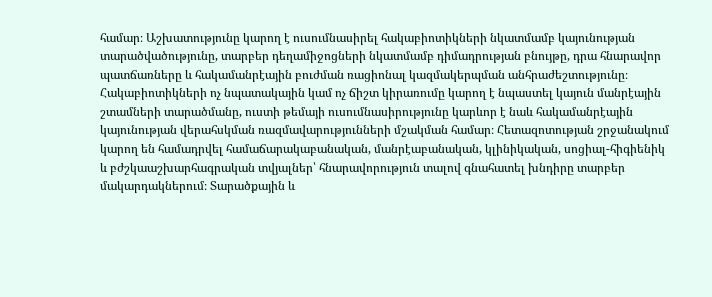համար։ Աշխատությունը կարող է ուսումնասիրել հակաբիոտիկների նկատմամբ կայունության տարածվածությունը, տարբեր դեղամիջոցների նկատմամբ դիմադրության բնույթը, դրա հնարավոր պատճառները և հակամանրէային բուժման ռացիոնալ կազմակերպման անհրաժեշտությունը։ Հակաբիոտիկների ոչ նպատակային կամ ոչ ճիշտ կիրառումը կարող է նպաստել կայուն մանրէային շտամների տարածմանը, ուստի թեմայի ուսումնասիրությունը կարևոր է նաև հակամանրէային կայունության վերահսկման ռազմավարությունների մշակման համար։ Հետազոտության շրջանակում կարող են համադրվել համաճարակաբանական, մանրէաբանական, կլինիկական, սոցիալ-հիգիենիկ և բժշկաաշխարհագրական տվյալներ՝ հնարավորություն տալով գնահատել խնդիրը տարբեր մակարդակներում։ Տարածքային և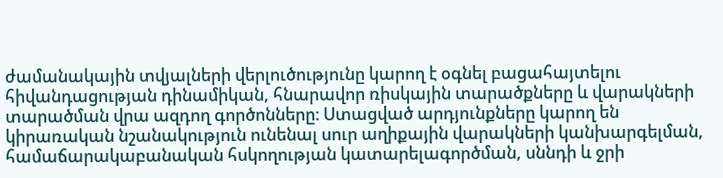ժամանակային տվյալների վերլուծությունը կարող է օգնել բացահայտելու հիվանդացության դինամիկան, հնարավոր ռիսկային տարածքները և վարակների տարածման վրա ազդող գործոնները։ Ստացված արդյունքները կարող են կիրառական նշանակություն ունենալ սուր աղիքային վարակների կանխարգելման, համաճարակաբանական հսկողության կատարելագործման, սննդի և ջրի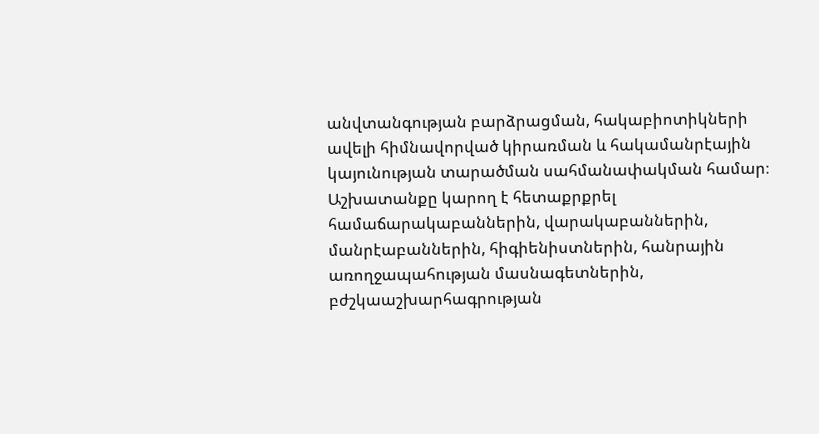անվտանգության բարձրացման, հակաբիոտիկների ավելի հիմնավորված կիրառման և հակամանրէային կայունության տարածման սահմանափակման համար։ Աշխատանքը կարող է հետաքրքրել համաճարակաբաններին, վարակաբաններին, մանրէաբաններին, հիգիենիստներին, հանրային առողջապահության մասնագետներին, բժշկաաշխարհագրության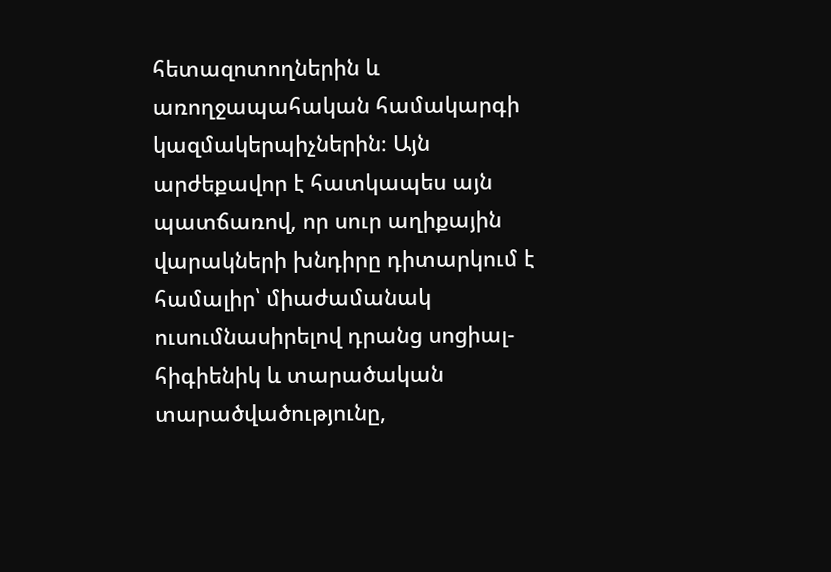հետազոտողներին և առողջապահական համակարգի կազմակերպիչներին։ Այն արժեքավոր է հատկապես այն պատճառով, որ սուր աղիքային վարակների խնդիրը դիտարկում է համալիր՝ միաժամանակ ուսումնասիրելով դրանց սոցիալ-հիգիենիկ և տարածական տարածվածությունը,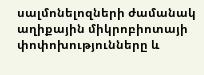սալմոնելոզների ժամանակ աղիքային միկրոբիոտայի փոփոխությունները և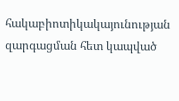հակաբիոտիկակայունության զարգացման հետ կապված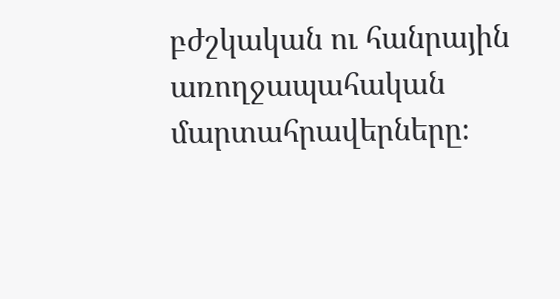բժշկական ու հանրային առողջապահական մարտահրավերները։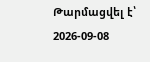Թարմացվել է՝ 2026-09-08